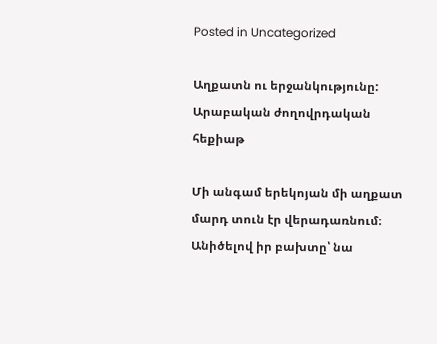Posted in Uncategorized

Աղքատն ու երջանկությունը: Արաբական ժողովրդական հեքիաթ

Մի անգամ երեկոյան մի աղքատ մարդ տուն էր վերադառնում։ Անիծելով իր բախտը՝ նա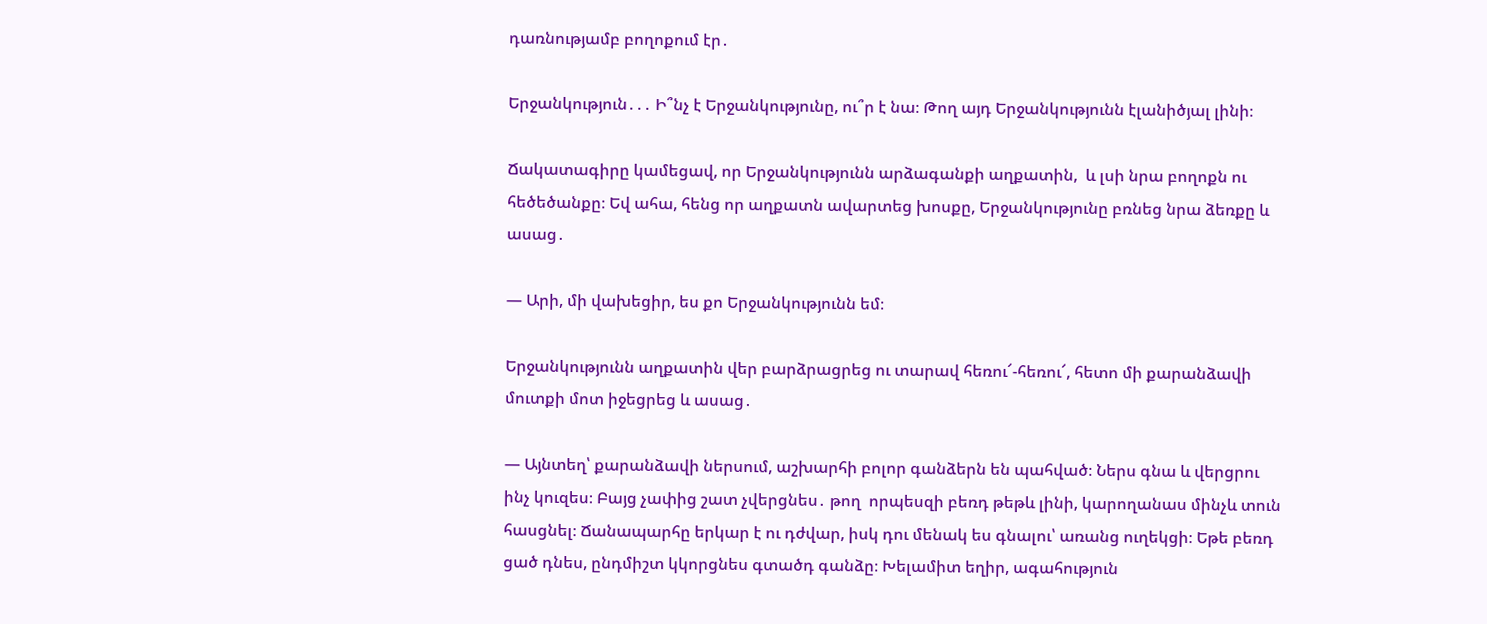դառնությամբ բողոքում էր․

Երջանկություն․․․ Ի՞նչ է Երջանկությունը, ու՞ր է նա։ Թող այդ Երջանկությունն էլանիծյալ լինի։

Ճակատագիրը կամեցավ, որ Երջանկությունն արձագանքի աղքատին,  և լսի նրա բողոքն ու հեծեծանքը։ Եվ ահա, հենց որ աղքատն ավարտեց խոսքը, Երջանկությունը բռնեց նրա ձեռքը և ասաց․

— Արի, մի վախեցիր, ես քո Երջանկությունն եմ։

Երջանկությունն աղքատին վեր բարձրացրեց ու տարավ հեռու՜-հեռու՜, հետո մի քարանձավի մուտքի մոտ իջեցրեց և ասաց․

— Այնտեղ՝ քարանձավի ներսում, աշխարհի բոլոր գանձերն են պահված։ Ներս գնա և վերցրու ինչ կուզես։ Բայց չափից շատ չվերցնես․ թող  որպեսզի բեռդ թեթև լինի, կարողանաս մինչև տուն հասցնել։ Ճանապարհը երկար է ու դժվար, իսկ դու մենակ ես գնալու՝ առանց ուղեկցի։ Եթե բեռդ ցած դնես, ընդմիշտ կկորցնես գտածդ գանձը։ Խելամիտ եղիր, ագահություն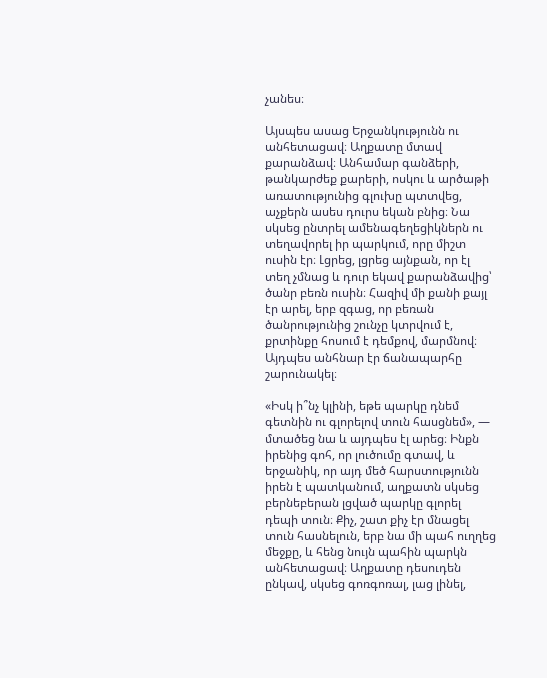չանես։

Այսպես ասաց Երջանկությունն ու անհետացավ։ Աղքատը մտավ քարանձավ։ Անհամար գանձերի, թանկարժեք քարերի, ոսկու և արծաթի առատությունից գլուխը պտտվեց, աչքերն ասես դուրս եկան բնից։ Նա սկսեց ընտրել ամենագեղեցիկներն ու տեղավորել իր պարկում, որը միշտ ուսին էր։ Լցրեց, լցրեց այնքան, որ էլ տեղ չմնաց և դուր եկավ քարանձավից՝ ծանր բեռն ուսին։ Հազիվ մի քանի քայլ էր արել, երբ զգաց, որ բեռան ծանրությունից շունչը կտրվում է, քրտինքը հոսում է դեմքով, մարմնով։ Այդպես անհնար էր ճանապարհը շարունակել։

«Իսկ ի՞նչ կլինի, եթե պարկը դնեմ գետնին ու գլորելով տուն հասցնեմ», — մտածեց նա և այդպես էլ արեց։ Ինքն իրենից գոհ, որ լուծումը գտավ, և երջանիկ, որ այդ մեծ հարստությունն իրեն է պատկանում, աղքատն սկսեց բերնեբերան լցված պարկը գլորել դեպի տուն։ Քիչ, շատ քիչ էր մնացել տուն հասնելուն, երբ նա մի պահ ուղղեց մեջքը, և հենց նույն պահին պարկն անհետացավ։ Աղքատը դեսուդեն ընկավ, սկսեց գոռգոռալ, լաց լինել,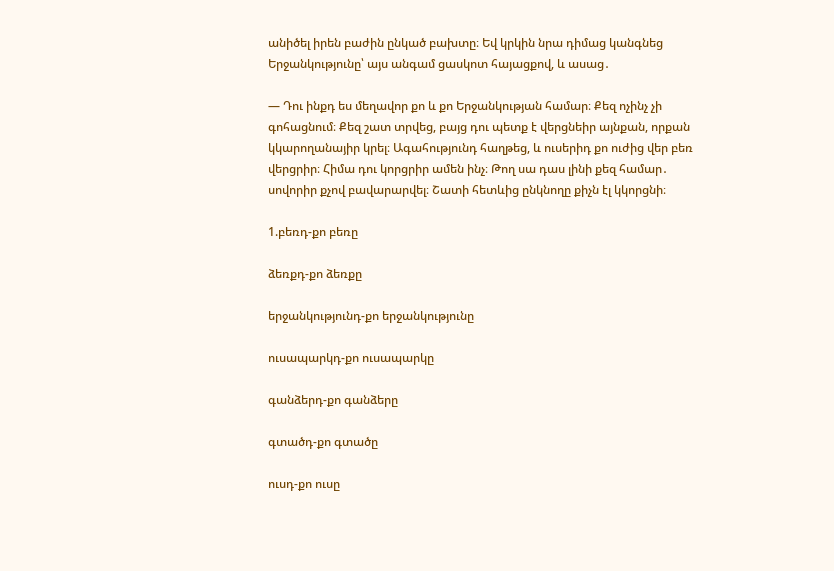անիծել իրեն բաժին ընկած բախտը։ Եվ կրկին նրա դիմաց կանգնեց Երջանկությունը՝ այս անգամ ցասկոտ հայացքով, և ասաց․

— Դու ինքդ ես մեղավոր քո և քո Երջանկության համար։ Քեզ ոչինչ չի գոհացնում։ Քեզ շատ տրվեց, բայց դու պետք է վերցնեիր այնքան, որքան կկարողանայիր կրել։ Ագահությունդ հաղթեց, և ուսերիդ քո ուժից վեր բեռ վերցրիր։ Հիմա դու կորցրիր ամեն ինչ։ Թող սա դաս լինի քեզ համար․ սովորիր քչով բավարարվել։ Շատի հետևից ընկնողը քիչն էլ կկորցնի։

1.բեռդ-քո բեռը

ձեռքդ-քո ձեռքը

երջանկությունդ-քո երջանկությունը

ուսապարկդ-քո ուսապարկը

գանձերդ-քո գանձերը

գտածդ-քո գտածը

ուսդ-քո ուսը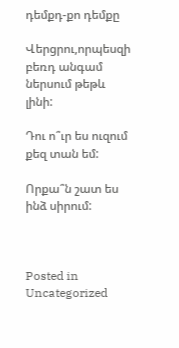դեմքդ-քո դեմքը

Վերցրու,որպեսզի բեռդ անգամ ներսում թեթև լինի:

Դու ո՞ւր ես ուզում քեզ տան եմ:

Որքա՞ն շատ ես ինձ սիրում:



Posted in Uncategorized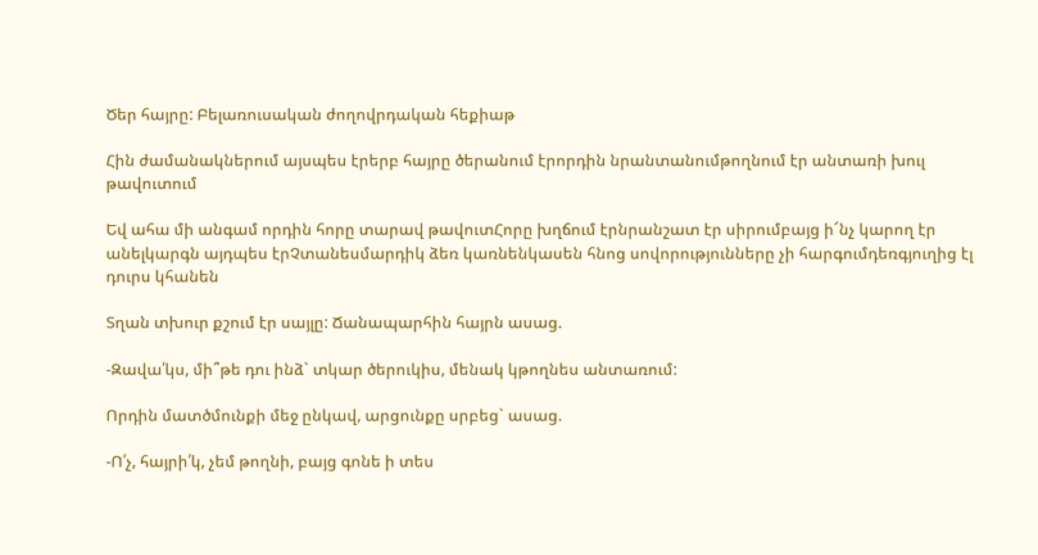Ծեր հայրը: Բելառուսական ժողովրդական հեքիաթ

Հին ժամանակներում այսպես էրերբ հայրը ծերանում էրորդին նրանտանումթողնում էր անտառի խուլ թավուտում

Եվ ահա մի անգամ որդին հորը տարավ թավուտՀորը խղճում էրնրանշատ էր սիրումբայց ի՜նչ կարող էր անելկարգն այդպես էրՉտանեսմարդիկ ձեռ կառնենկասեն հնոց սովորությունները չի հարգումդեռգյուղից էլ դուրս կհանեն

Տղան տխուր քշում էր սայլը: Ճանապարհին հայրն ասաց.

-Զավա՛կս, մի՞թե դու ինձ` տկար ծերուկիս, մենակ կթողնես անտառում:

Որդին մատծմունքի մեջ ընկավ, արցունքը սրբեց` ասաց.

-Ո՛չ, հայրի՛կ, չեմ թողնի, բայց գոնե ի տես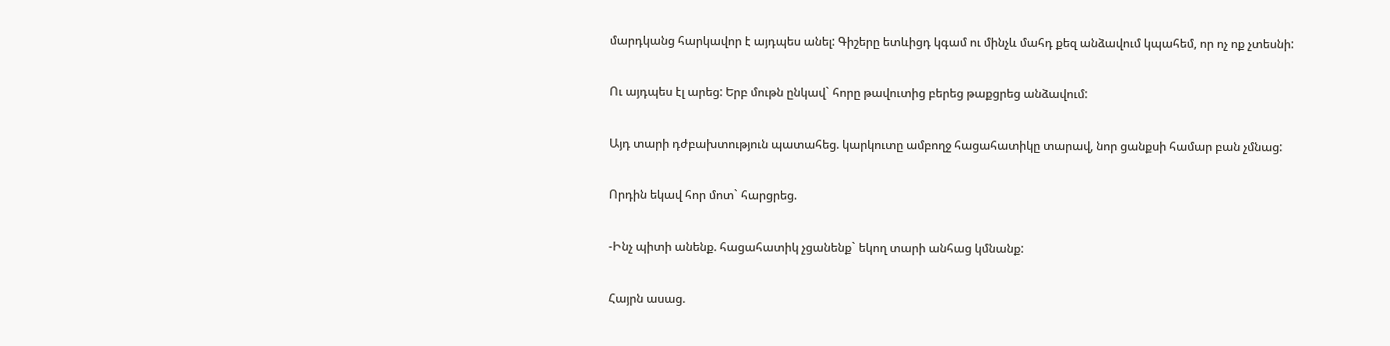մարդկանց հարկավոր է այդպես անել: Գիշերը ետևիցդ կգամ ու մինչև մահդ քեզ անձավում կպահեմ, որ ոչ ոք չտեսնի:

Ու այդպես էլ արեց: Երբ մութն ընկավ` հորը թավուտից բերեց թաքցրեց անձավում:

Այդ տարի դժբախտություն պատահեց. կարկուտը ամբողջ հացահատիկը տարավ, նոր ցանքսի համար բան չմնաց:

Որդին եկավ հոր մոտ` հարցրեց.

-Ինչ պիտի անենք. հացահատիկ չցանենք` եկող տարի անհաց կմնանք:

Հայրն ասաց.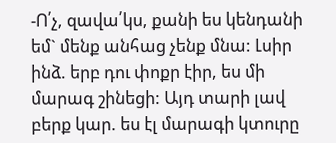-Ո՛չ, զավա՛կս, քանի ես կենդանի եմ` մենք անհաց չենք մնա: Լսիր ինձ. երբ դու փոքր էիր, ես մի մարագ շինեցի: Այդ տարի լավ բերք կար. ես էլ մարագի կտուրը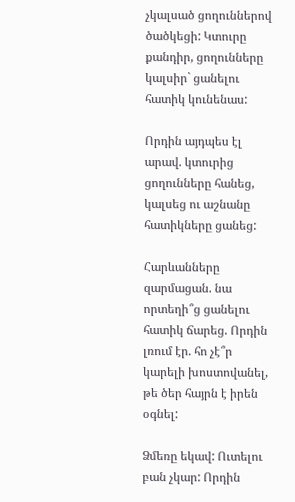չկալսած ցողուններով ծածկեցի: Կտուրը քանդիր, ցողունները կալսիր` ցանելու հատիկ կունենաս:

Որդին այդպես էլ արավ. կտուրից ցողունները հանեց, կալսեց ու աշնանը հատիկները ցանեց:

Հարևանները զարմացան. նա որտեղի՞ց ցանելու հատիկ ճարեց. Որդին լռում էր. հո չէ՞ր կարելի խոստովանել, թե ծեր հայրն է իրեն օգնել:

Ձմեռը եկավ: Ուտելու բան չկար: Որդին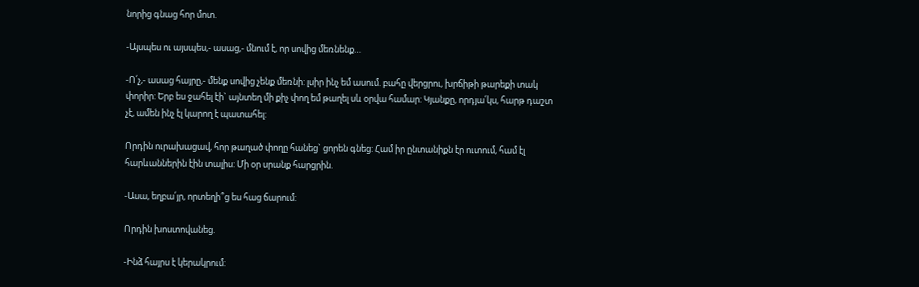նորից գնաց հոր մոտ.

-Այսպես ու այսպես,- ասաց,- մնում է, որ սովից մեռնենք…

-Ո՛չ,- ասաց հայրը,- մենք սովից չենք մեռնի: լսիր ինչ եմ ասում. բահը վերցրու, խրճիթի թարեքի տակ փորիր: Երբ ես ջահել էի` այնտեղ մի քիչ փող եմ թաղել սև օրվա համար: Կյանքը, որդյա՛կս, հարթ դաշտ չէ, ամեն ինչ էլ կարող է պատահել:

Որդին ուրախացավ, հոր թաղած փողը հանեց` ցորեն գնեց: Համ իր ընտանիքն էր ուտում, համ էլ հարևաններին էին տալիս: Մի օր սրանք հարցրին.

-Ասա, եղբա՛յր, որտեղի՞ց ես հաց ճարում:

Որդին խոստովանեց.

-Ինձ հայրս է կերակրում: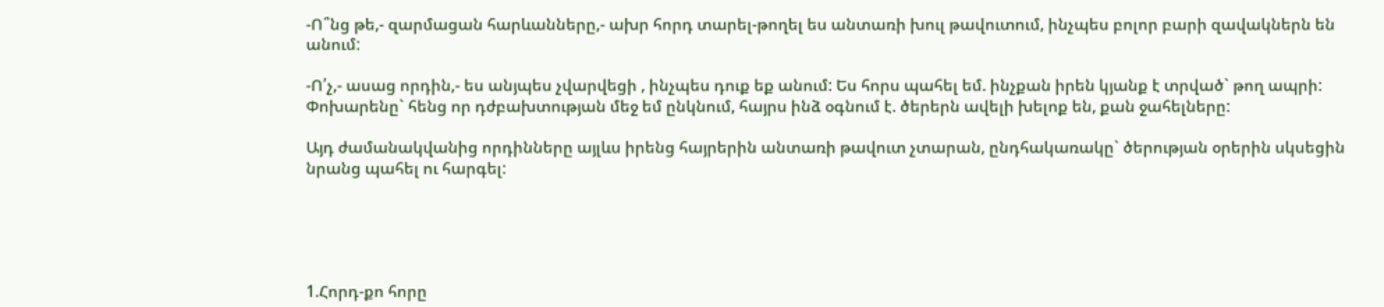-Ո՞նց թե,- զարմացան հարևանները,- ախր հորդ տարել-թողել ես անտառի խուլ թավուտում, ինչպես բոլոր բարի զավակներն են անում:

-Ո՛չ,- ասաց որդին,- ես անյպես չվարվեցի , ինչպես դուք եք անում: Ես հորս պահել եմ. ինչքան իրեն կյանք է տրված` թող ապրի: Փոխարենը` հենց որ դժբախտության մեջ եմ ընկնում, հայրս ինձ օգնում է. ծերերն ավելի խելոք են, քան ջահելները:

Այդ ժամանակվանից որդինները այլևս իրենց հայրերին անտառի թավուտ չտարան, ընդհակառակը` ծերության օրերին սկսեցին նրանց պահել ու հարգել:





1.Հորդ-քո հորը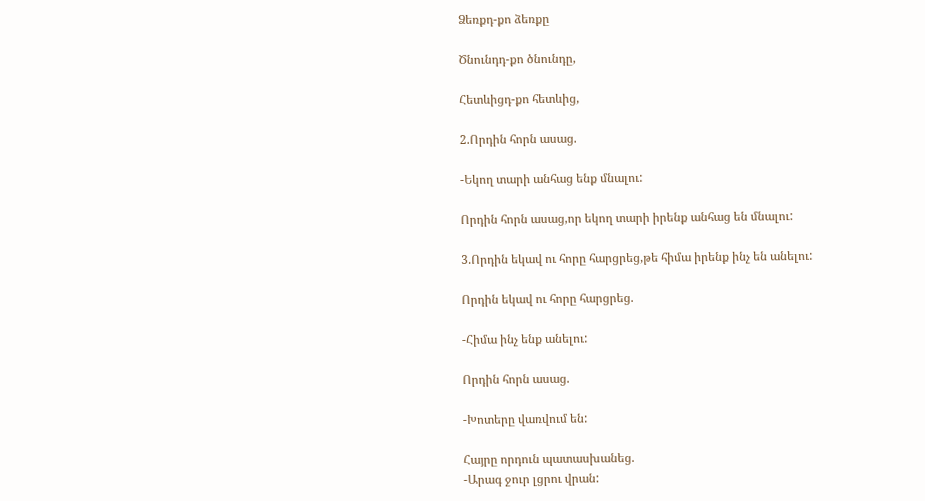Ձեռքդ-քո ձեռքը

Ծնունդդ-քո ծնունդը,

Հետևիցդ-քո հետևից,

2.Որդին հորն ասաց.

-Եկող տարի անհաց ենք մնալու:

Որդին հորն ասաց,որ եկող տարի իրենք անհաց են մնալու:

3.Որդին եկավ ու հորը հարցրեց,թե հիմա իրենք ինչ են անելու:

Որդին եկավ ու հորը հարցրեց.

-Հիմա ինչ ենք անելու:

Որդին հորն ասաց.

-Խոտերը վառվում են:

Հայրը որդուն պատասխանեց.
-Արագ ջուր լցրու վրան: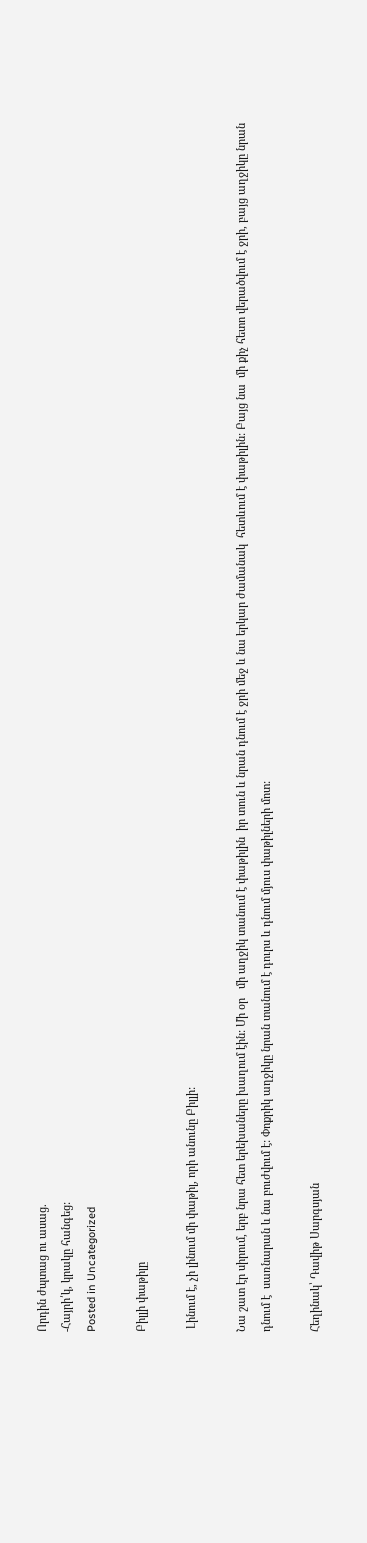Որդին ժպտաց ու ասաց.
-Հայրի՛կ, կրակը հանգեց:
Posted in Uncategorized

Բիլլի փաթիլը

 Լինում է, չի լինում մի փաթիլ, որի անունը Բիլլի:

Նա շատ էր սիրում, երբ նրա հետ երեխաները խաղում էին: Մի օր   մի աղջիկ տանում է փաթիլին  իր տուն և նրան դնում է ջրի մեջ և նա երկար ժամանակ  հետևում է փաթիլին: Բայց նա  մի քիչ հետո վերածվում է ջրի, բայց աղջիկը նրան դնում է  սառնարան և նա բուժվում է: Փոքրիկ աղջիկը նրան տանում է դուրս և դնում մյուս փաթիլների մոտ:

Հեղինակ՝ Դավիթ Սարգսյան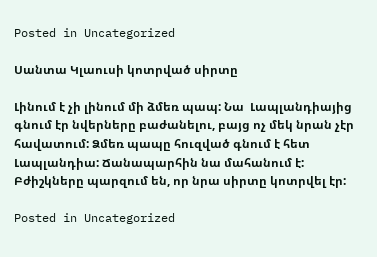Posted in Uncategorized

Սանտա Կլաուսի կոտրված սիրտը

Լինում է չի լինում մի ձմեռ պապ: Նա  Լապլանդիայից գնում էր նվերները բաժանելու, բայց ոչ մեկ նրան չէր հավատում: Ձմեռ պապը հուզված գնում է հետ Լապլանդիա: Ճանապարհին նա մահանում է: Բժիշկները պարզում են, որ նրա սիրտը կոտրվել էր:

Posted in Uncategorized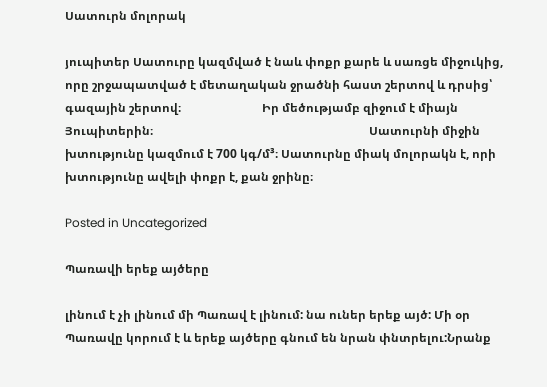Սատուրն մոլորակ

յուպիտեր Սատուրը կազմված է նաև փոքր քարե և սառցե միջուկից, որը շրջապատված է մետաղական ջրածնի հաստ շերտով և դրսից՝ գազային շերտով։                           Իր մեծությամբ զիջում է միայն Յուպիտերին։                                                                        Սատուրնի միջին խտությունը կազմում է 700 կգ/մ³։ Սատուրնը միակ մոլորակն է, որի խտությունը ավելի փոքր է, քան ջրինը։

Posted in Uncategorized

Պառավի երեք այծերը

լինում է չի լինում մի Պառավ է լինում: նա ուներ երեք այծ: Մի օր Պառավը կորում է և երեք այծերը գնում են նրան փնտրելու:Նրանք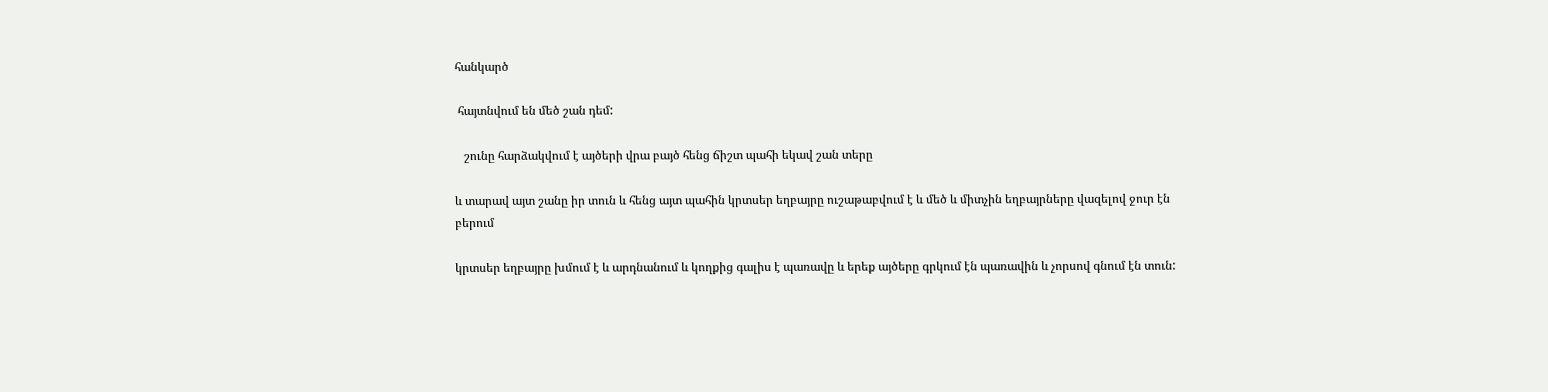հանկարծ

 հայտնվում են մեծ շան դեմ:

   շունը հարձակվում է այծերի վրա բայծ հենց ճիշտ պահի եկավ շան տերը

և տարավ այտ շանը իր տուն և հենց այտ պահին կրտսեր եղբայրը ուշաթաբվում է և մեծ և միտչին եղբայրները վազելով ջուր էն բերում

կրտսեր եղբայրը խմում է և արդնանում և կողքից գալիս է պառավը և երեք այծերը գրկում էն պառավին և չորսով գնում էն տուն: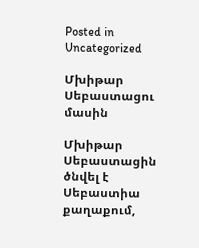Posted in Uncategorized

Մխիթար Սեբաստացու մասին

Մխիթար Սեբաստացին ծնվել է Սեբաստիա քաղաքում,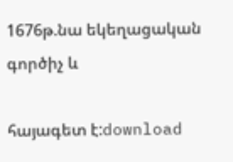1676թ.նա եկեղացական գործիչ և

հայագետ է:download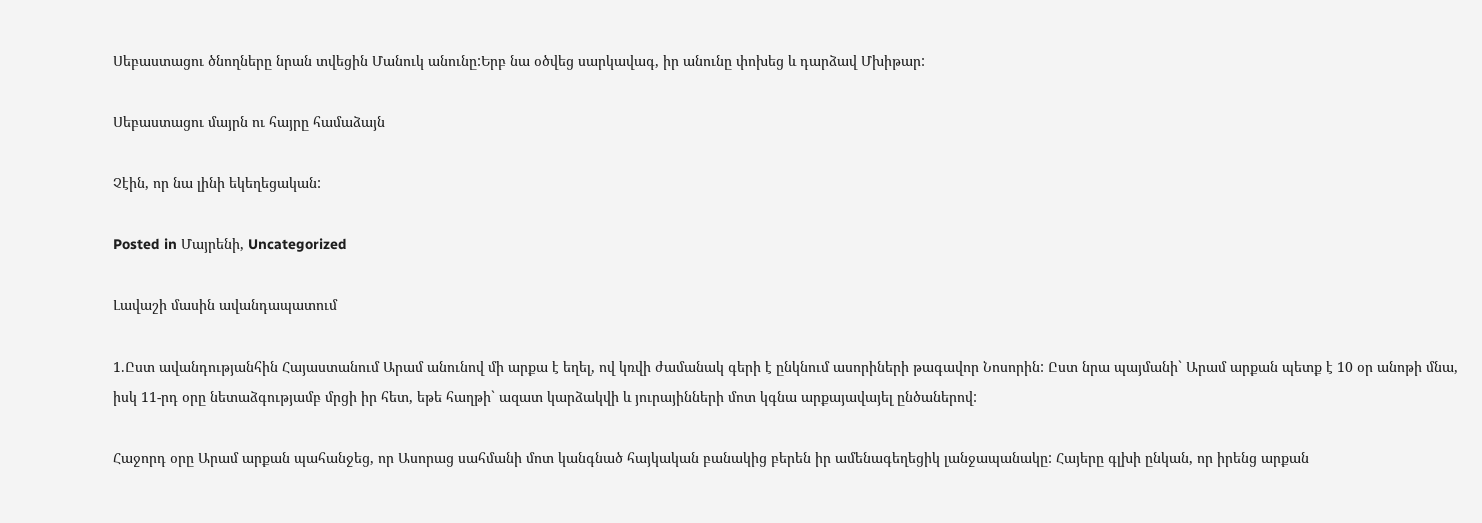Սեբաստացու ծնողները նրան տվեցին Մանուկ անունը:Երբ նա օծվեց սարկավագ, իր անունը փոխեց և դարձավ Մխիթար:

Սեբաստացու մայրն ու հայրը համաձայն

Չէին, որ նա լինի եկեղեցական:

Posted in Մայրենի, Uncategorized

Լավաշի մասին ավանդապատում

1.Ըստ ավանդությանհին Հայաստանում Արամ անունով մի արքա է եղել, ով կռվի ժամանակ գերի է ընկնում ասորիների թագավոր Նոսորին: Ըստ նրա պայմանի` Արամ արքան պետք է 10 օր անոթի մնա, իսկ 11-րդ օրը նետաձգությամբ մրցի իր հետ, եթե հաղթի` ազատ կարձակվի և յուրայինների մոտ կգնա արքայավայել ընծաներով:

Հաջորդ օրը Արամ արքան պահանջեց, որ Ասորաց սահմանի մոտ կանգնած հայկական բանակից բերեն իր ամենագեղեցիկ լանջապանակը: Հայերը գլխի ընկան, որ իրենց արքան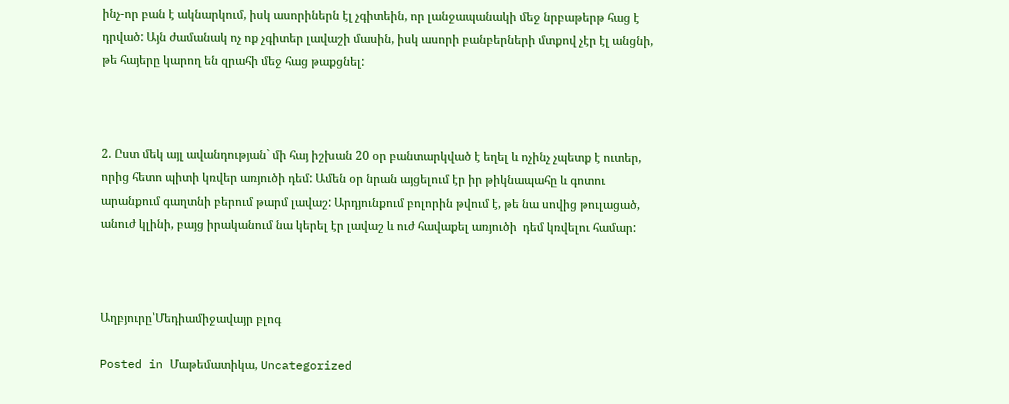ինչ-որ բան է ակնարկում, իսկ ասորիներն էլ չգիտեին, որ լանջապանակի մեջ նրբաթերթ հաց է դրված: Այն ժամանակ ոչ ոք չգիտեր լավաշի մասին, իսկ ասորի բանբերների մտքով չէր էլ անցնի, թե հայերը կարող են զրահի մեջ հաց թաքցնել:



2. Ըստ մեկ այլ ավանդության` մի հայ իշխան 20 օր բանտարկված է եղել և ոչինչ չպետք է ուտեր, որից հետո պիտի կռվեր առյուծի դեմ: Ամեն օր նրան այցելում էր իր թիկնապահը և գոտու արանքում գաղտնի բերում թարմ լավաշ: Արդյունքում բոլորին թվում է, թե նա սովից թուլացած, անուժ կլինի, բայց իրականում նա կերել էր լավաշ և ուժ հավաքել առյուծի  դեմ կռվելու համար:



Աղբյուրը՝Մեդիամիջավայր բլոգ

Posted in Մաթեմատիկա, Uncategorized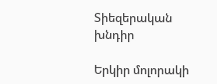Տիեզերական խնդիր

Երկիր մոլորակի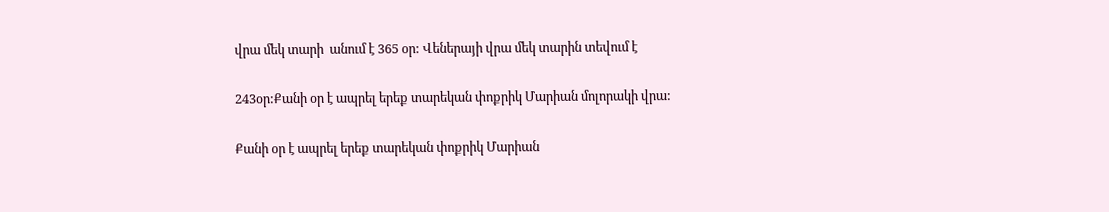վրա մեկ տարի  անում է 365 օր: Վեներայի վրա մեկ տարին տեվում է

243օր:Քանի օր է ապրել երեք տարեկան փոքրիկ Մարիան մոլորակի վրա:

Քանի օր է ապրել երեք տարեկան փոքրիկ Մարիան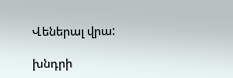Վեներալ վրա:

խնդրի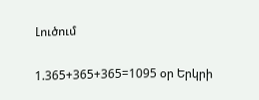Լուծում

1.365+365+365=1095 օր Երկրի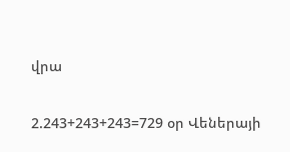վրա

2.243+243+243=729 օր Վեներայի